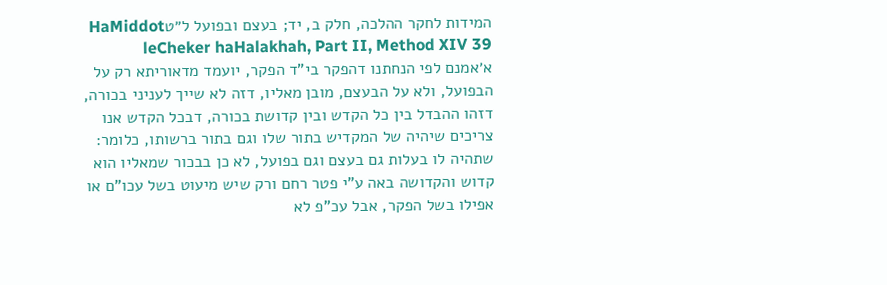המידות לחקר ההלכה, חלק ב, יד; בעצם ובפועל ל״טHaMiddot leCheker haHalakhah, Part II, Method XIV 39
א׳אמנם לפי הנחתנו דהפקר בי"ד הפקר, יועמד מדאוריתא רק על הבפועל, ולא על הבעצם, מובן מאליו, דזה לא שייך לעניני בכורה, דזהו ההבדל בין כל הקדש ובין קדושת בכורה, דבכל הקדש אנו צריכים שיהיה של המקדיש בתור שלו וגם בתור ברשותו, כלומר: שתהיה לו בעלות גם בעצם וגם בפועל, לא כן בבכור שמאליו הוא קדוש והקדושה באה ע"י פטר רחם ורק שיש מיעוט בשל עכו"ם או אפילו בשל הפקר, אבל עכ"פ לא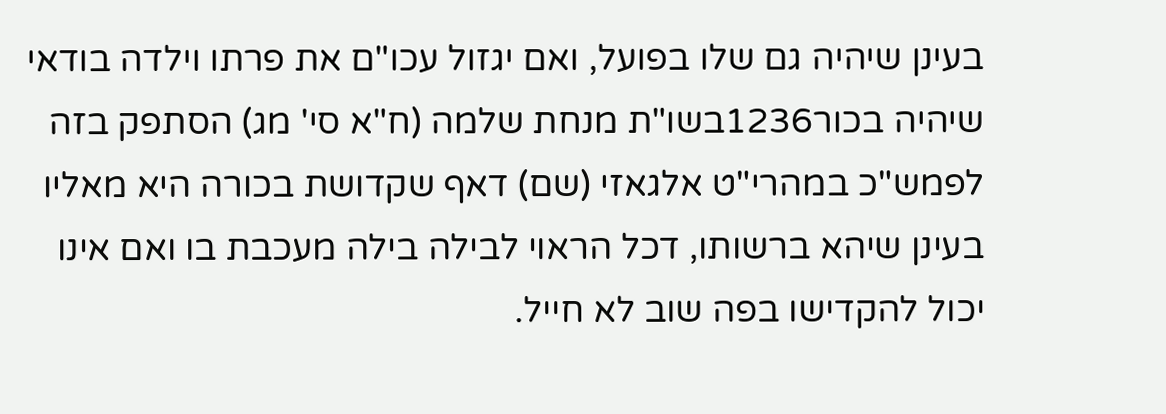בעינן שיהיה גם שלו בפועל, ואם יגזול עכו"ם את פרתו וילדה בודאי שיהיה בכור1236בשו"ת מנחת שלמה (ח"א סי' מג) הסתפק בזה לפמש"כ במהרי"ט אלגאזי (שם) דאף שקדושת בכורה היא מאליו בעינן שיהא ברשותו, דכל הראוי לבילה בילה מעכבת בו ואם אינו יכול להקדישו בפה שוב לא חייל.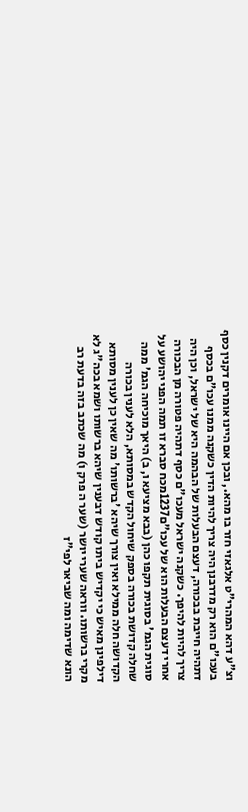וצ"ע דהא המהרי"ט אלגאזי חזר בו מהא., ובכן אם היינו אומרים דקנין כסף בעכו"ם הוא רק מדרבנן היה צריך להיות הדין כשקנה ממנו עכו"ם בכסף דתהיה חייבת בבכורה, דעצם הבעלות של הבהמה היא של ישראל, וכן היה צריך להיות להיפך. כשקנה ישראל מעכו"ם כסף דתהיה פטורה מן הבכורה אחרי דעצם הבעלות הוא של עכו"ם1237מכח סברא זו תמה הפני יהושע על סוגית הגמ' בסוגית תקפו כהן (בבא מציעא ו, ב) היאך מוכיחה הגמ' ממה שחלה קדושת בכורה בספק שיחול הקדש במסותא, הלא לענין בכורה הקדושה חלה ממילא ואין צורך שיהא 'ברשותו' מה שאין כן לענין מסותא דילפינן מאיש כי יקדיש ביתו קודש דבענין שיהא ברשותו ושמא בכה"ג לא מקרי ברשותו. ווראה שערי יושר (שער ה פרק ו) מה שכתב בזה בדעת רב הונא שדימה ומה שביאר לפי"ז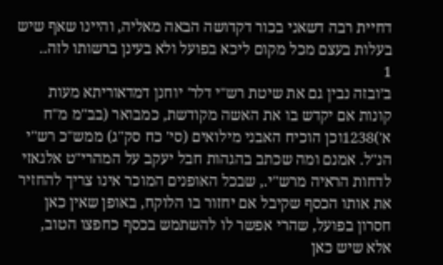דחיית רבה דשאני בכור דקדושה הבאה מאליה, והיינו שאף שיש בעלות בעצם מכל מקום ליכא בפועל ולא בעינן ברשותו לזה..
1
ב׳ובזה נבין גם את שיטת רש"י דלר' יוחנן דמדאוריתא מעות קונות אם יקדש בו את האשה מקודשת, כמבואר (בב"מ מ"ח א')1238וכן הוכיח האבני מילואים (סי' כח סק"ג) ממש"כ רש"י הנ"ל. אמנם ומה שכתב בהגהות חבל יעקב על המהרי"ט אלגאזי לדחות הראיה מרש"י., שבכל האופנים המוכר אינו צריך להחזיר את אותו הכסף שקיבל אם יחזור בו הלוקח, באופן שאין כאן חסרון בפועל, שהרי אפשר לו להשתמש בכסף כחפצו הטוב, אלא שיש כאן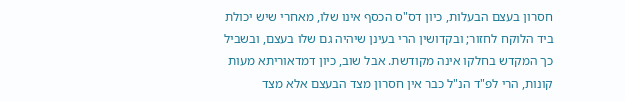חסרון בעצם הבעלות, כיון דס"ס הכסף אינו שלו, מאחרי שיש יכולת ביד הלוקח לחזור; ובקדושין הרי בעינן שיהיה גם שלו בעצם, ובשביל כך המקדש בחלקו אינה מקודשת. אבל שוב, כיון דמדאוריתא מעות קונות, הרי לפ"ד הנ"ל כבר אין חסרון מצד הבעצם אלא מצד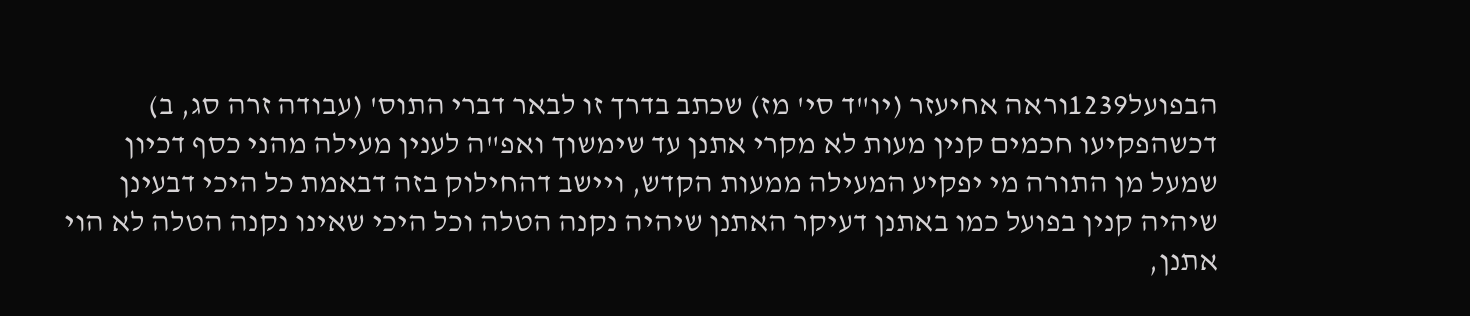הבפועל1239וראה אחיעזר (יו"ד סי' מז) שכתב בדרך זו לבאר דברי התוס' (עבודה זרה סג, ב) דכשהפקיעו חכמים קנין מעות לא מקרי אתנן עד שימשוך ואפ"ה לענין מעילה מהני כסף דכיון שמעל מן התורה מי יפקיע המעילה ממעות הקדש, ויישב דהחילוק בזה דבאמת כל היכי דבעינן שיהיה קנין בפועל כמו באתנן דעיקר האתנן שיהיה נקנה הטלה וכל היכי שאינו נקנה הטלה לא הוי אתנן,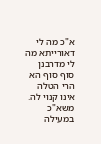א"כ מה לי דאורייתא מה לי מדרבנן סוף סוף הא הרי הטלה אינו קנוי לה. משא"כ במעילה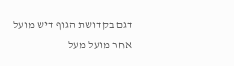דגם בקדושת הגוף דיש מועל אחר מועל מעל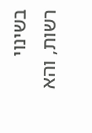בשינוי רשות, והא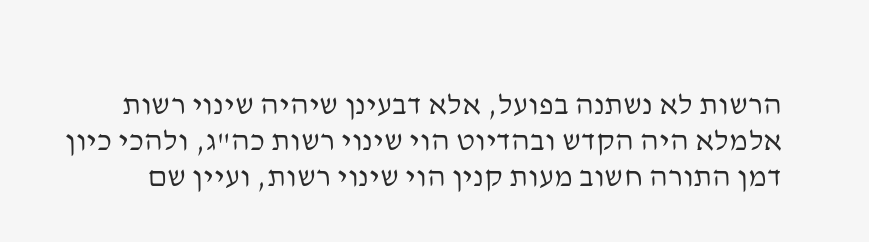הרשות לא נשתנה בפועל, אלא דבעינן שיהיה שינוי רשות אלמלא היה הקדש ובהדיוט הוי שינוי רשות כה"ג, ולהכי כיון דמן התורה חשוב מעות קנין הוי שינוי רשות, ועיין שם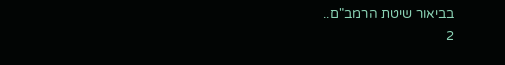בביאור שיטת הרמב"ם..
2